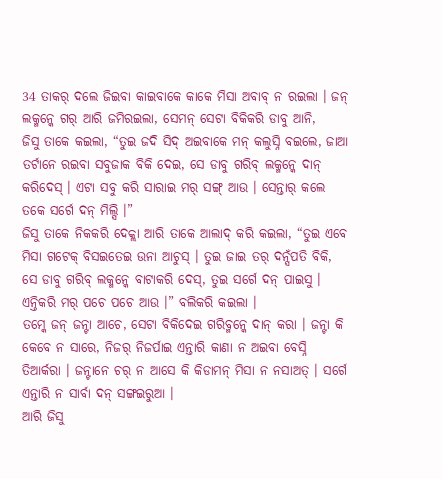34 ତାକର୍ ଦଲେ ଜିଇବା କାଇବାକେ କାକେ ମିସା ଅବାବ୍ ନ ରଇଲା । ଜନ୍ ଲକ୍ମନ୍କେ ଗର୍ ଆରି ଜମିରଇଲା, ସେମନ୍ ସେଟା ବିକିକରି ଡାବୁ ଆନି,
ଜିସୁ ତାକେ କଇଲା, “ତୁଇ ଜଦି ସିଦ୍ ଅଇବାକେ ମନ୍ କଲୁସ୍ନି ବଇଲେ, ଜାଆ ତର୍ଟାନେ ରଇବା ସବୁଜାକ ବିକି ଦେଇ, ସେ ଡାବୁ ଗରିବ୍ ଲକ୍ମନ୍କେ ଦାନ୍ କରିଦେସ୍ । ଏଟା ସବୁ କରି ସାରାଇ ମର୍ ସଙ୍ଗ୍ ଆଉ । ସେନ୍ତାର୍ କଲେ ତକେ ସର୍ଗେ ଦନ୍ ମିଲ୍ସି ।”
ଜିସୁ ତାକେ ନିକକରି ଦେକ୍ଲା ଆରି ତାକେ ଆଲାଦ୍ କରି କଇଲା, “ତୁଇ ଏବେ ମିସା ଗଟେକ୍ ବିସଇତେଇ ଉନା ଆଚୁସ୍ । ତୁଇ ଜାଇ ତର୍ ଦନ୍ସଁପତି ବିକି, ସେ ଡାବୁ ଗରିବ୍ ଲକ୍ମନ୍କେ ବାଟାକରି ଦେସ୍, ତୁଇ ସର୍ଗେ ଦନ୍ ପାଇସୁ । ଏନ୍ତିକରି ମର୍ ପଚେ ପଚେ ଆଉ ।” ବଲିକରି କଇଲା ।
ତମ୍କେ ଜନ୍ ଜନ୍ଟା ଆଚେ, ସେଟା ବିକିଦେଇ ଗରିବ୍ମନ୍କେ ଦାନ୍ କରା । ଜନ୍ଟା କି କେବେ ନ ସାରେ, ନିଜର୍ ନିଜର୍ପାଇ ଏନ୍ତାରି କାଣା ନ ଅଇବା ବେସ୍ନି ତିଆର୍କରା । ଜନ୍ଟାନେ ଚର୍ ନ ଆସେ କି କିଡାମନ୍ ମିସା ନ ନସାଅତ୍ । ସର୍ଗେ ଏନ୍ତାରି ନ ସାର୍ବା ଦନ୍ ସଙ୍ଗଇରୁଆ ।
ଆରି ଜିସୁ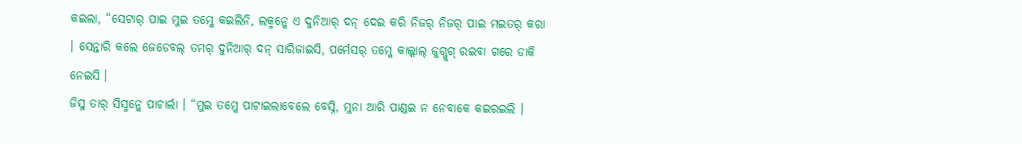କଇଲା, “ସେଟାର୍ ପାଇ ମୁଇ ତମ୍କେ କଇଲିନି, ଲକ୍ମନ୍କେ ଏ ଦୁନିଆର୍ ଦନ୍ ଦେଇ କରି ନିଜର୍ ନିଜର୍ ପାଇ ମଇତର୍ କରା । ସେନ୍ତାରି କଲେ ଜେଡେବଲ୍ ତମର୍ ଦୁନିଆର୍ ଦନ୍ ସାରିଜାଇସି, ପର୍ମେସର୍ ତମ୍କେ କାଲ୍କାଲ୍ ଜୁଗ୍ଜୁଗ୍ ରଇବା ଗରେ ଡାକି ନେଇସି ।
ଜିସୁ ତାର୍ ସିସ୍ମନ୍କେ ପାଚାର୍ଲା । “ମୁଇ ତମ୍କେ ପାଟାଇଲାବେଲେ ବେସ୍ନି, ମୁନା ଆରି ପାଣ୍ଡଇ ନ ନେବାକେ କଇରଇଲି ।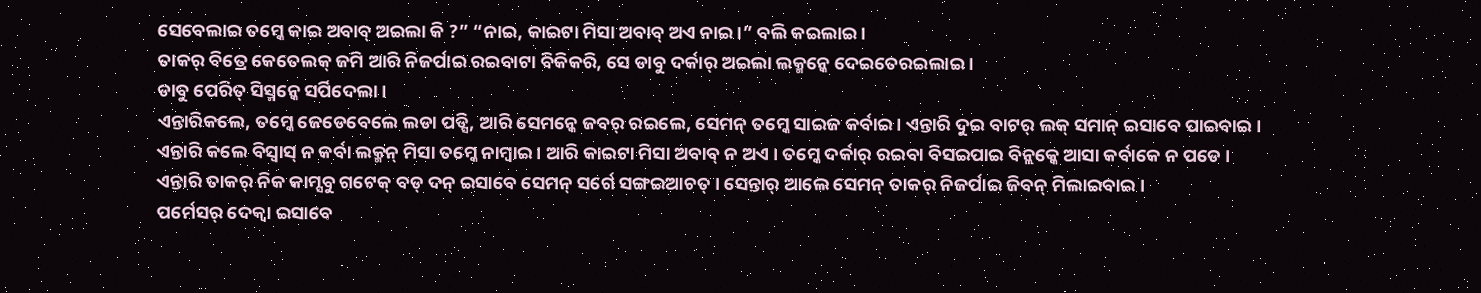ସେବେଲାଇ ତମ୍କେ କାଇ ଅବାବ୍ ଅଇଲା କି ?” “ନାଇ, କାଇଟା ମିସା ଅବାବ୍ ଅଏ ନାଇ ।” ବଲି କଇଲାଇ ।
ତାକର୍ ବିତ୍ରେ କେତେଲକ୍ ଜମି ଆରି ନିଜର୍ପାଇ ରଇବାଟା ବିକିକରି, ସେ ଡାବୁ ଦର୍କାର୍ ଅଇଲା ଲକ୍ମନ୍କେ ଦେଇତେରଇଲାଇ ।
ଡାବୁ ପେରିତ୍ ସିସ୍ମନ୍କେ ସର୍ପିଦେଲା ।
ଏନ୍ତାରିକଲେ, ତମ୍କେ ଜେଡେବେଲେ ଲଡା ପଡ୍ସି, ଆରି ସେମନ୍କେ ଜବର୍ ରଇଲେ, ସେମନ୍ ତମ୍କେ ସାଇଜ କର୍ବାଇ । ଏନ୍ତାରି ଦୁଇ ବାଟର୍ ଲକ୍ ସମାନ୍ ଇସାବେ ପାଇବାଇ ।
ଏନ୍ତାରି କଲେ ବିସ୍ବାସ୍ ନ କର୍ବା ଲକ୍ମନ୍ ମିସା ତମ୍କେ ନାମ୍ବାଇ । ଆରି କାଇଟା ମିସା ଅବାବ୍ ନ ଅଏ । ତମ୍କେ ଦର୍କାର୍ ରଇବା ବିସଇପାଇ ବିନ୍ଲକ୍କେ ଆସା କର୍ବାକେ ନ ପଡେ ।
ଏନ୍ତାରି ତାକର୍ ନିକ କାମ୍ସବୁ ଗଟେକ୍ ବଡ୍ ଦନ୍ ଇସାବେ ସେମନ୍ ସର୍ଗେ ସଙ୍ଗଇଆଚତ୍ । ସେନ୍ତାର୍ ଆଲେ ସେମନ୍ ତାକର୍ ନିଜର୍ପାଇ ଜିବନ୍ ମିଲାଇବାଇ ।
ପର୍ମେସର୍ ଦେକ୍ବା ଇସାବେ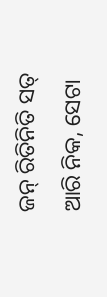ଜନ୍ ରିତିନିତି ସତ୍ ଆରି ନିକ, ସେଟା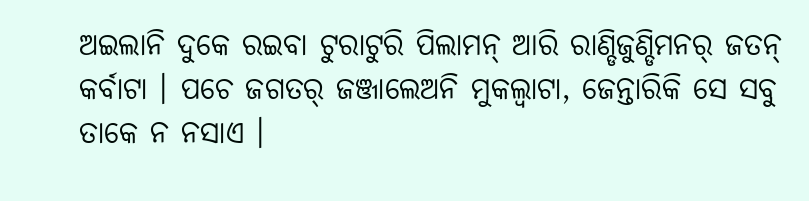ଅଇଲାନି ଦୁକେ ରଇବା ଟୁରାଟୁରି ପିଲାମନ୍ ଆରି ରାଣ୍ଡିଜୁଣ୍ଡିମନର୍ ଜତନ୍ କର୍ବାଟା । ପଚେ ଜଗତର୍ ଜଞ୍ଜାଲେଅନି ମୁକଲ୍ବାଟା, ଜେନ୍ତାରିକି ସେ ସବୁ ତାକେ ନ ନସାଏ ।